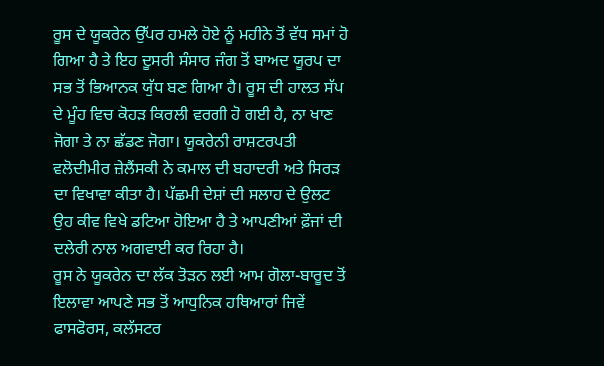ਰੂਸ ਦੇ ਯੂਕਰੇਨ ਉੱਪਰ ਹਮਲੇ ਹੋਏ ਨੂੰ ਮਹੀਨੇ ਤੋਂ ਵੱਧ ਸਮਾਂ ਹੋ ਗਿਆ ਹੈ ਤੇ ਇਹ ਦੂਸਰੀ ਸੰਸਾਰ ਜੰਗ ਤੋਂ ਬਾਅਦ ਯੂਰਪ ਦਾ ਸਭ ਤੋਂ ਭਿਆਨਕ ਯੁੱਧ ਬਣ ਗਿਆ ਹੈ। ਰੂਸ ਦੀ ਹਾਲਤ ਸੱਪ ਦੇ ਮੂੰਹ ਵਿਚ ਕੋਹੜ ਕਿਰਲੀ ਵਰਗੀ ਹੋ ਗਈ ਹੈ, ਨਾ ਖਾਣ ਜੋਗਾ ਤੇ ਨਾ ਛੱਡਣ ਜੋਗਾ। ਯੂਕਰੇਨੀ ਰਾਸ਼ਟਰਪਤੀ ਵਲੋਦੀਮੀਰ ਜ਼ੇਲੈਂਸਕੀ ਨੇ ਕਮਾਲ ਦੀ ਬਹਾਦਰੀ ਅਤੇ ਸਿਰੜ ਦਾ ਵਿਖਾਵਾ ਕੀਤਾ ਹੈ। ਪੱਛਮੀ ਦੇਸ਼ਾਂ ਦੀ ਸਲਾਹ ਦੇ ਉਲਟ ਉਹ ਕੀਵ ਵਿਖੇ ਡਟਿਆ ਹੋਇਆ ਹੈ ਤੇ ਆਪਣੀਆਂ ਫ਼ੌਜਾਂ ਦੀ ਦਲੇਰੀ ਨਾਲ ਅਗਵਾਈ ਕਰ ਰਿਹਾ ਹੈ।
ਰੂਸ ਨੇ ਯੂਕਰੇਨ ਦਾ ਲੱਕ ਤੋੜਨ ਲਈ ਆਮ ਗੋਲਾ-ਬਾਰੂਦ ਤੋਂ ਇਲਾਵਾ ਆਪਣੇ ਸਭ ਤੋਂ ਆਧੁਨਿਕ ਹਥਿਆਰਾਂ ਜਿਵੇਂ ਫਾਸਫੋਰਸ, ਕਲੱਸਟਰ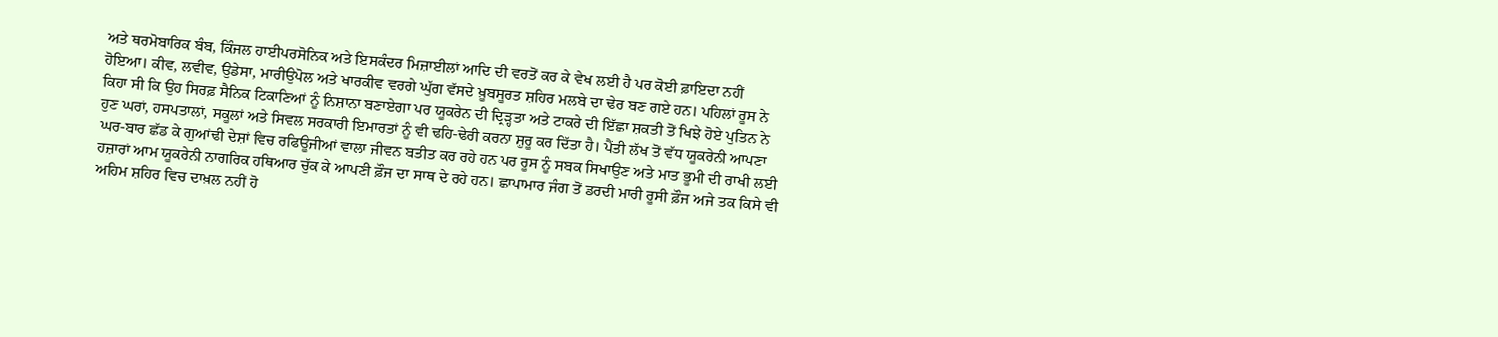ਅਤੇ ਥਰਮੋਬਾਰਿਕ ਬੰਬ, ਕਿੰਜਲ ਹਾਈਪਰਸੋਨਿਕ ਅਤੇ ਇਸਕੰਦਰ ਮਿਜ਼ਾਈਲਾਂ ਆਦਿ ਦੀ ਵਰਤੋਂ ਕਰ ਕੇ ਵੇਖ ਲਈ ਹੈ ਪਰ ਕੋਈ ਫ਼ਾਇਦਾ ਨਹੀਂ ਹੋਇਆ। ਕੀਵ, ਲਵੀਵ, ਉਡੇਸਾ, ਮਾਰੀਉਪੋਲ ਅਤੇ ਖਾਰਕੀਵ ਵਰਗੇ ਘੁੱਗ ਵੱਸਦੇ ਖ਼ੂਬਸੂਰਤ ਸ਼ਹਿਰ ਮਲਬੇ ਦਾ ਢੇਰ ਬਣ ਗਏ ਹਨ। ਪਹਿਲਾਂ ਰੂਸ ਨੇ ਕਿਹਾ ਸੀ ਕਿ ਉਹ ਸਿਰਫ਼ ਸੈਨਿਕ ਟਿਕਾਣਿਆਂ ਨੂੰ ਨਿਸ਼ਾਨਾ ਬਣਾਏਗਾ ਪਰ ਯੂਕਰੇਨ ਦੀ ਦ੍ਰਿੜ੍ਹਤਾ ਅਤੇ ਟਾਕਰੇ ਦੀ ਇੱਛਾ ਸ਼ਕਤੀ ਤੋਂ ਖਿਝੇ ਹੋਏ ਪੁਤਿਨ ਨੇ ਹੁਣ ਘਰਾਂ, ਹਸਪਤਾਲਾਂ, ਸਕੂਲਾਂ ਅਤੇ ਸਿਵਲ ਸਰਕਾਰੀ ਇਮਾਰਤਾਂ ਨੂੰ ਵੀ ਢਹਿ-ਢੇਰੀ ਕਰਨਾ ਸ਼ੁਰੂ ਕਰ ਦਿੱਤਾ ਹੈ। ਪੈਂਤੀ ਲੱਖ ਤੋਂ ਵੱਧ ਯੂਕਰੇਨੀ ਆਪਣਾ ਘਰ-ਬਾਰ ਛੱਡ ਕੇ ਗੁਆਂਢੀ ਦੇਸ਼ਾਂ ਵਿਚ ਰਫਿਊਜੀਆਂ ਵਾਲਾ ਜੀਵਨ ਬਤੀਤ ਕਰ ਰਹੇ ਹਨ ਪਰ ਰੂਸ ਨੂੰ ਸਬਕ ਸਿਖਾਉਣ ਅਤੇ ਮਾਤ ਭੂਮੀ ਦੀ ਰਾਖੀ ਲਈ ਹਜ਼ਾਰਾਂ ਆਮ ਯੂਕਰੇਨੀ ਨਾਗਰਿਕ ਹਥਿਆਰ ਚੁੱਕ ਕੇ ਆਪਣੀ ਫ਼ੌਜ ਦਾ ਸਾਥ ਦੇ ਰਹੇ ਹਨ। ਛਾਪਾਮਾਰ ਜੰਗ ਤੋਂ ਡਰਦੀ ਮਾਰੀ ਰੂਸੀ ਫ਼ੌਜ ਅਜੇ ਤਕ ਕਿਸੇ ਵੀ ਅਹਿਮ ਸ਼ਹਿਰ ਵਿਚ ਦਾਖ਼ਲ ਨਹੀਂ ਹੋ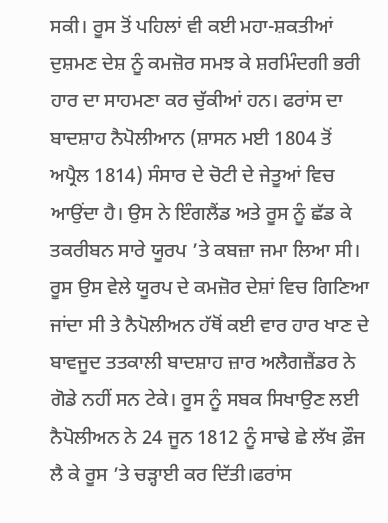ਸਕੀ। ਰੂਸ ਤੋਂ ਪਹਿਲਾਂ ਵੀ ਕਈ ਮਹਾ-ਸ਼ਕਤੀਆਂ ਦੁਸ਼ਮਣ ਦੇਸ਼ ਨੂੰ ਕਮਜ਼ੋਰ ਸਮਝ ਕੇ ਸ਼ਰਮਿੰਦਗੀ ਭਰੀ ਹਾਰ ਦਾ ਸਾਹਮਣਾ ਕਰ ਚੁੱਕੀਆਂ ਹਨ। ਫਰਾਂਸ ਦਾ ਬਾਦਸ਼ਾਹ ਨੈਪੋਲੀਆਨ (ਸ਼ਾਸਨ ਮਈ 1804 ਤੋਂ ਅਪ੍ਰੈਲ 1814) ਸੰਸਾਰ ਦੇ ਚੋਟੀ ਦੇ ਜੇਤੂਆਂ ਵਿਚ ਆਉਂਦਾ ਹੈ। ਉਸ ਨੇ ਇੰਗਲੈਂਡ ਅਤੇ ਰੂਸ ਨੂੰ ਛੱਡ ਕੇ ਤਕਰੀਬਨ ਸਾਰੇ ਯੂਰਪ ’ਤੇ ਕਬਜ਼ਾ ਜਮਾ ਲਿਆ ਸੀ। ਰੂਸ ਉਸ ਵੇਲੇ ਯੂਰਪ ਦੇ ਕਮਜ਼ੋਰ ਦੇਸ਼ਾਂ ਵਿਚ ਗਿਣਿਆ ਜਾਂਦਾ ਸੀ ਤੇ ਨੈਪੋਲੀਅਨ ਹੱਥੋਂ ਕਈ ਵਾਰ ਹਾਰ ਖਾਣ ਦੇ ਬਾਵਜੂਦ ਤਤਕਾਲੀ ਬਾਦਸ਼ਾਹ ਜ਼ਾਰ ਅਲੈਗਜ਼ੈਂਡਰ ਨੇ ਗੋਡੇ ਨਹੀਂ ਸਨ ਟੇਕੇ। ਰੂਸ ਨੂੰ ਸਬਕ ਸਿਖਾਉਣ ਲਈ ਨੈਪੋਲੀਅਨ ਨੇ 24 ਜੂਨ 1812 ਨੂੰ ਸਾਢੇ ਛੇ ਲੱਖ ਫ਼ੌਜ ਲੈ ਕੇ ਰੂਸ ’ਤੇ ਚੜ੍ਹਾਈ ਕਰ ਦਿੱਤੀ।ਫਰਾਂਸ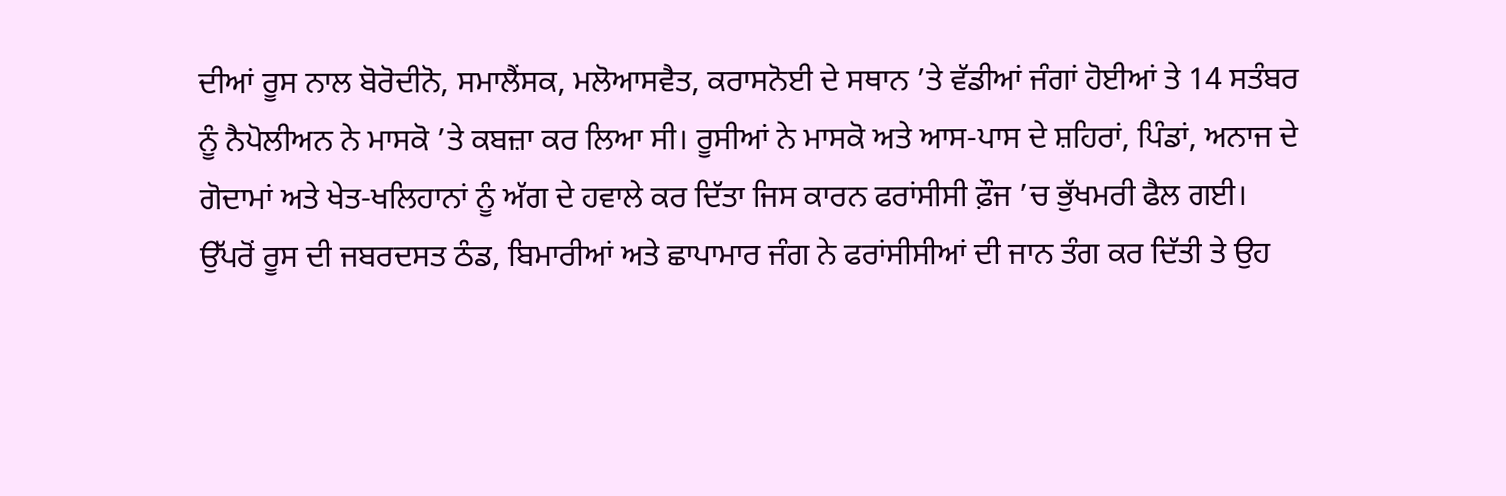ਦੀਆਂ ਰੂਸ ਨਾਲ ਬੋਰੋਦੀਨੋ, ਸਮਾਲੈਂਸਕ, ਮਲੋਆਸਵੈਤ, ਕਰਾਸਨੋਈ ਦੇ ਸਥਾਨ ’ਤੇ ਵੱਡੀਆਂ ਜੰਗਾਂ ਹੋਈਆਂ ਤੇ 14 ਸਤੰਬਰ ਨੂੰ ਨੈਪੋਲੀਅਨ ਨੇ ਮਾਸਕੋ ’ਤੇ ਕਬਜ਼ਾ ਕਰ ਲਿਆ ਸੀ। ਰੂਸੀਆਂ ਨੇ ਮਾਸਕੋ ਅਤੇ ਆਸ-ਪਾਸ ਦੇ ਸ਼ਹਿਰਾਂ, ਪਿੰਡਾਂ, ਅਨਾਜ ਦੇ ਗੋਦਾਮਾਂ ਅਤੇ ਖੇਤ-ਖਲਿਹਾਨਾਂ ਨੂੰ ਅੱਗ ਦੇ ਹਵਾਲੇ ਕਰ ਦਿੱਤਾ ਜਿਸ ਕਾਰਨ ਫਰਾਂਸੀਸੀ ਫ਼ੌਜ ’ਚ ਭੁੱਖਮਰੀ ਫੈਲ ਗਈ। ਉੱਪਰੋਂ ਰੂਸ ਦੀ ਜਬਰਦਸਤ ਠੰਡ, ਬਿਮਾਰੀਆਂ ਅਤੇ ਛਾਪਾਮਾਰ ਜੰਗ ਨੇ ਫਰਾਂਸੀਸੀਆਂ ਦੀ ਜਾਨ ਤੰਗ ਕਰ ਦਿੱਤੀ ਤੇ ਉਹ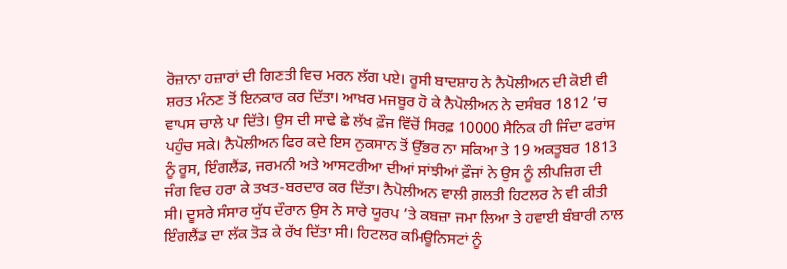ਰੋਜ਼ਾਨਾ ਹਜ਼ਾਰਾਂ ਦੀ ਗਿਣਤੀ ਵਿਚ ਮਰਨ ਲੱਗ ਪਏ। ਰੂਸੀ ਬਾਦਸ਼ਾਹ ਨੇ ਨੈਪੋਲੀਅਨ ਦੀ ਕੋਈ ਵੀ ਸ਼ਰਤ ਮੰਨਣ ਤੋਂ ਇਨਕਾਰ ਕਰ ਦਿੱਤਾ। ਆਖ਼ਰ ਮਜਬੂਰ ਹੋ ਕੇ ਨੈਪੋਲੀਅਨ ਨੇ ਦਸੰਬਰ 1812 ’ਚ ਵਾਪਸ ਚਾਲੇ ਪਾ ਦਿੱਤੇ। ਉਸ ਦੀ ਸਾਢੇ ਛੇ ਲੱਖ ਫ਼ੌਜ ਵਿੱਚੋਂ ਸਿਰਫ਼ 10000 ਸੈਨਿਕ ਹੀ ਜਿੰਦਾ ਫਰਾਂਸ ਪਹੁੰਚ ਸਕੇ। ਨੈਪੋਲੀਅਨ ਫਿਰ ਕਦੇ ਇਸ ਨੁਕਸਾਨ ਤੋਂ ਉੱਭਰ ਨਾ ਸਕਿਆ ਤੇ 19 ਅਕਤੂਬਰ 1813 ਨੂੰ ਰੂਸ, ਇੰਗਲੈਂਡ, ਜਰਮਨੀ ਅਤੇ ਆਸਟਰੀਆ ਦੀਆਂ ਸਾਂਝੀਆਂ ਫ਼ੌਜਾਂ ਨੇ ਉਸ ਨੂੰ ਲੀਪਜ਼ਿਗ ਦੀ ਜੰਗ ਵਿਚ ਹਰਾ ਕੇ ਤਖਤ-ਬਰਦਾਰ ਕਰ ਦਿੱਤਾ। ਨੈਪੋਲੀਅਨ ਵਾਲੀ ਗ਼ਲਤੀ ਹਿਟਲਰ ਨੇ ਵੀ ਕੀਤੀ ਸੀ। ਦੂਸਰੇ ਸੰਸਾਰ ਯੁੱਧ ਦੌਰਾਨ ਉਸ ਨੇ ਸਾਰੇ ਯੂਰਪ ’ਤੇ ਕਬਜ਼ਾ ਜਮਾ ਲਿਆ ਤੇ ਹਵਾਈ ਬੰਬਾਰੀ ਨਾਲ ਇੰਗਲੈਂਡ ਦਾ ਲੱਕ ਤੋੜ ਕੇ ਰੱਖ ਦਿੱਤਾ ਸੀ। ਹਿਟਲਰ ਕਮਿਊਨਿਸਟਾਂ ਨੂੰ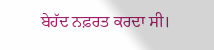ਬੇਹੱਦ ਨਫ਼ਰਤ ਕਰਦਾ ਸੀ।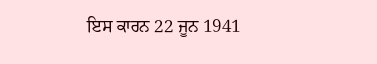ਇਸ ਕਾਰਨ 22 ਜੂਨ 1941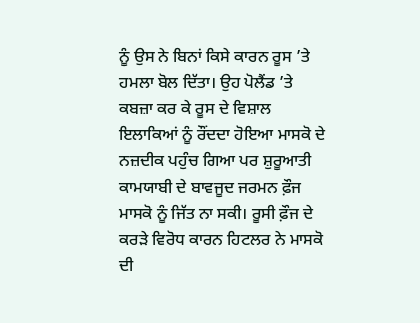ਨੂੰ ਉਸ ਨੇ ਬਿਨਾਂ ਕਿਸੇ ਕਾਰਨ ਰੂਸ ’ਤੇ ਹਮਲਾ ਬੋਲ ਦਿੱਤਾ। ਉਹ ਪੋਲੈਂਡ ’ਤੇ ਕਬਜ਼ਾ ਕਰ ਕੇ ਰੂਸ ਦੇ ਵਿਸ਼ਾਲ ਇਲਾਕਿਆਂ ਨੂੰ ਰੌਂਦਦਾ ਹੋਇਆ ਮਾਸਕੋ ਦੇ ਨਜ਼ਦੀਕ ਪਹੁੰਚ ਗਿਆ ਪਰ ਸ਼ੁਰੂਆਤੀ ਕਾਮਯਾਬੀ ਦੇ ਬਾਵਜੂਦ ਜਰਮਨ ਫ਼ੌਜ ਮਾਸਕੋ ਨੂੰ ਜਿੱਤ ਨਾ ਸਕੀ। ਰੂਸੀ ਫ਼ੌਜ ਦੇ ਕਰੜੇ ਵਿਰੋਧ ਕਾਰਨ ਹਿਟਲਰ ਨੇ ਮਾਸਕੋ ਦੀ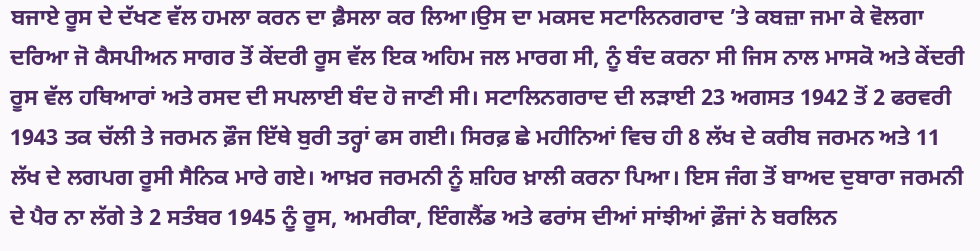ਬਜਾਏ ਰੂਸ ਦੇ ਦੱਖਣ ਵੱਲ ਹਮਲਾ ਕਰਨ ਦਾ ਫ਼ੈਸਲਾ ਕਰ ਲਿਆ।ਉਸ ਦਾ ਮਕਸਦ ਸਟਾਲਿਨਗਰਾਦ ’ਤੇ ਕਬਜ਼ਾ ਜਮਾ ਕੇ ਵੋਲਗਾ ਦਰਿਆ ਜੋ ਕੈਸਪੀਅਨ ਸਾਗਰ ਤੋਂ ਕੇਂਦਰੀ ਰੂਸ ਵੱਲ ਇਕ ਅਹਿਮ ਜਲ ਮਾਰਗ ਸੀ, ਨੂੰ ਬੰਦ ਕਰਨਾ ਸੀ ਜਿਸ ਨਾਲ ਮਾਸਕੋ ਅਤੇ ਕੇਂਦਰੀ ਰੂਸ ਵੱਲ ਹਥਿਆਰਾਂ ਅਤੇ ਰਸਦ ਦੀ ਸਪਲਾਈ ਬੰਦ ਹੋ ਜਾਣੀ ਸੀ। ਸਟਾਲਿਨਗਰਾਦ ਦੀ ਲੜਾਈ 23 ਅਗਸਤ 1942 ਤੋਂ 2 ਫਰਵਰੀ 1943 ਤਕ ਚੱਲੀ ਤੇ ਜਰਮਨ ਫ਼ੌਜ ਇੱਥੇ ਬੁਰੀ ਤਰ੍ਹਾਂ ਫਸ ਗਈ। ਸਿਰਫ਼ ਛੇ ਮਹੀਨਿਆਂ ਵਿਚ ਹੀ 8 ਲੱਖ ਦੇ ਕਰੀਬ ਜਰਮਨ ਅਤੇ 11 ਲੱਖ ਦੇ ਲਗਪਗ ਰੂਸੀ ਸੈਨਿਕ ਮਾਰੇ ਗਏ। ਆਖ਼ਰ ਜਰਮਨੀ ਨੂੰ ਸ਼ਹਿਰ ਖ਼ਾਲੀ ਕਰਨਾ ਪਿਆ। ਇਸ ਜੰਗ ਤੋਂ ਬਾਅਦ ਦੁਬਾਰਾ ਜਰਮਨੀ ਦੇ ਪੈਰ ਨਾ ਲੱਗੇ ਤੇ 2 ਸਤੰਬਰ 1945 ਨੂੰ ਰੂਸ, ਅਮਰੀਕਾ, ਇੰਗਲੈਂਡ ਅਤੇ ਫਰਾਂਸ ਦੀਆਂ ਸਾਂਝੀਆਂ ਫ਼ੌਜਾਂ ਨੇ ਬਰਲਿਨ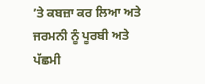’ਤੇ ਕਬਜ਼ਾ ਕਰ ਲਿਆ ਅਤੇ ਜਰਮਨੀ ਨੂੰ ਪੂਰਬੀ ਅਤੇ ਪੱਛਮੀ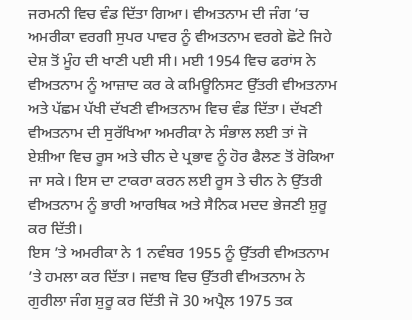ਜਰਮਨੀ ਵਿਚ ਵੰਡ ਦਿੱਤਾ ਗਿਆ। ਵੀਅਤਨਾਮ ਦੀ ਜੰਗ ’ਚ ਅਮਰੀਕਾ ਵਰਗੀ ਸੁਪਰ ਪਾਵਰ ਨੂੰ ਵੀਅਤਨਾਮ ਵਰਗੇ ਛੋਟੇ ਜਿਹੇ ਦੇਸ਼ ਤੋਂ ਮੂੰਹ ਦੀ ਖਾਣੀ ਪਈ ਸੀ। ਮਈ 1954 ਵਿਚ ਫਰਾਂਸ ਨੇ ਵੀਅਤਨਾਮ ਨੂੰ ਆਜ਼ਾਦ ਕਰ ਕੇ ਕਮਿਊਨਿਸਟ ਉੱਤਰੀ ਵੀਅਤਨਾਮ ਅਤੇ ਪੱਛਮ ਪੱਖੀ ਦੱਖਣੀ ਵੀਅਤਨਾਮ ਵਿਚ ਵੰਡ ਦਿੱਤਾ। ਦੱਖਣੀ ਵੀਅਤਨਾਮ ਦੀ ਸੁਰੱਖਿਆ ਅਮਰੀਕਾ ਨੇ ਸੰਭਾਲ ਲਈ ਤਾਂ ਜੋ ਏਸ਼ੀਆ ਵਿਚ ਰੂਸ ਅਤੇ ਚੀਨ ਦੇ ਪ੍ਰਭਾਵ ਨੂੰ ਹੋਰ ਫੈਲਣ ਤੋਂ ਰੋਕਿਆ ਜਾ ਸਕੇ। ਇਸ ਦਾ ਟਾਕਰਾ ਕਰਨ ਲਈ ਰੂਸ ਤੇ ਚੀਨ ਨੇ ਉੱਤਰੀ ਵੀਅਤਨਾਮ ਨੂੰ ਭਾਰੀ ਆਰਥਿਕ ਅਤੇ ਸੈਨਿਕ ਮਦਦ ਭੇਜਣੀ ਸ਼ੁਰੂ ਕਰ ਦਿੱਤੀ।
ਇਸ ’ਤੇ ਅਮਰੀਕਾ ਨੇ 1 ਨਵੰਬਰ 1955 ਨੂੰ ਉੱਤਰੀ ਵੀਅਤਨਾਮ ’ਤੇ ਹਮਲਾ ਕਰ ਦਿੱਤਾ। ਜਵਾਬ ਵਿਚ ਉੱਤਰੀ ਵੀਅਤਨਾਮ ਨੇ ਗੁਰੀਲਾ ਜੰਗ ਸ਼ੁਰੂ ਕਰ ਦਿੱਤੀ ਜੋ 30 ਅਪ੍ਰੈਲ 1975 ਤਕ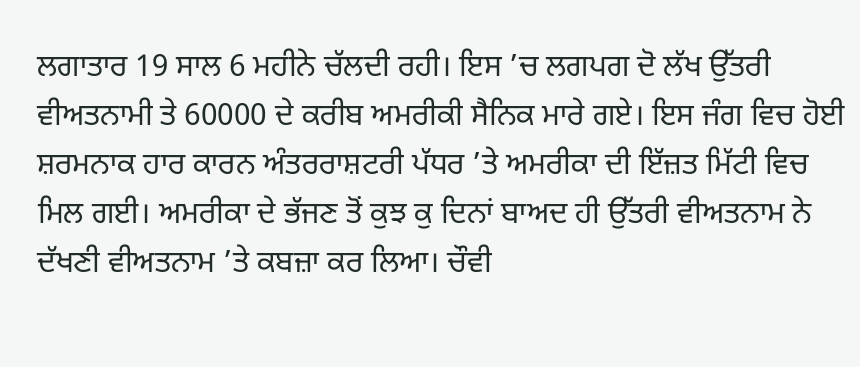ਲਗਾਤਾਰ 19 ਸਾਲ 6 ਮਹੀਨੇ ਚੱਲਦੀ ਰਹੀ। ਇਸ ’ਚ ਲਗਪਗ ਦੋ ਲੱਖ ਉੱਤਰੀ ਵੀਅਤਨਾਮੀ ਤੇ 60000 ਦੇ ਕਰੀਬ ਅਮਰੀਕੀ ਸੈਨਿਕ ਮਾਰੇ ਗਏ। ਇਸ ਜੰਗ ਵਿਚ ਹੋਈ ਸ਼ਰਮਨਾਕ ਹਾਰ ਕਾਰਨ ਅੰਤਰਰਾਸ਼ਟਰੀ ਪੱਧਰ ’ਤੇ ਅਮਰੀਕਾ ਦੀ ਇੱਜ਼ਤ ਮਿੱਟੀ ਵਿਚ ਮਿਲ ਗਈ। ਅਮਰੀਕਾ ਦੇ ਭੱਜਣ ਤੋਂ ਕੁਝ ਕੁ ਦਿਨਾਂ ਬਾਅਦ ਹੀ ਉੱਤਰੀ ਵੀਅਤਨਾਮ ਨੇ ਦੱਖਣੀ ਵੀਅਤਨਾਮ ’ਤੇ ਕਬਜ਼ਾ ਕਰ ਲਿਆ। ਚੌਵੀ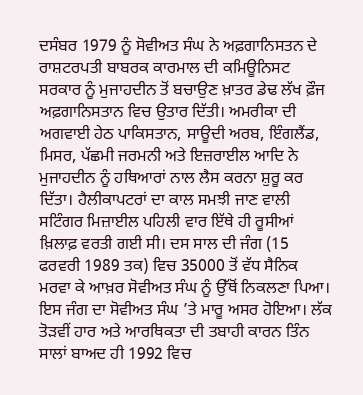ਦਸੰਬਰ 1979 ਨੂੰ ਸੋਵੀਅਤ ਸੰਘ ਨੇ ਅਫ਼ਗਾਨਿਸਤਨ ਦੇ ਰਾਸ਼ਟਰਪਤੀ ਬਾਬਰਕ ਕਾਰਮਾਲ ਦੀ ਕਮਿਊਨਿਸਟ ਸਰਕਾਰ ਨੂੰ ਮੁਜਾਹਦੀਨ ਤੋਂ ਬਚਾਉਣ ਖ਼ਾਤਰ ਡੇਢ ਲੱਖ ਫ਼ੌਜ ਅਫ਼ਗਾਨਿਸਤਾਨ ਵਿਚ ਉਤਾਰ ਦਿੱਤੀ। ਅਮਰੀਕਾ ਦੀ ਅਗਵਾਈ ਹੇਠ ਪਾਕਿਸਤਾਨ, ਸਾਊਦੀ ਅਰਬ, ਇੰਗਲੈਂਡ, ਮਿਸਰ, ਪੱਛਮੀ ਜਰਮਨੀ ਅਤੇ ਇਜ਼ਰਾਈਲ ਆਦਿ ਨੇ ਮੁਜਾਹਦੀਨ ਨੂੰ ਹਥਿਆਰਾਂ ਨਾਲ ਲੈਸ ਕਰਨਾ ਸ਼ੁਰੂ ਕਰ ਦਿੱਤਾ। ਹੈਲੀਕਾਪਟਰਾਂ ਦਾ ਕਾਲ ਸਮਝੀ ਜਾਣ ਵਾਲੀ ਸਟਿੰਗਰ ਮਿਜ਼ਾਈਲ ਪਹਿਲੀ ਵਾਰ ਇੱਥੇ ਹੀ ਰੂਸੀਆਂ ਖ਼ਿਲਾਫ਼ ਵਰਤੀ ਗਈ ਸੀ। ਦਸ ਸਾਲ ਦੀ ਜੰਗ (15 ਫਰਵਰੀ 1989 ਤਕ) ਵਿਚ 35000 ਤੋਂ ਵੱਧ ਸੈਨਿਕ ਮਰਵਾ ਕੇ ਆਖ਼ਰ ਸੋਵੀਅਤ ਸੰਘ ਨੂੰ ਉੱਥੋਂ ਨਿਕਲਣਾ ਪਿਆ। ਇਸ ਜੰਗ ਦਾ ਸੋਵੀਅਤ ਸੰਘ ’ਤੇ ਮਾਰੂ ਅਸਰ ਹੋਇਆ। ਲੱਕ ਤੋੜਵੀਂ ਹਾਰ ਅਤੇ ਆਰਥਿਕਤਾ ਦੀ ਤਬਾਹੀ ਕਾਰਨ ਤਿੰਨ ਸਾਲਾਂ ਬਾਅਦ ਹੀ 1992 ਵਿਚ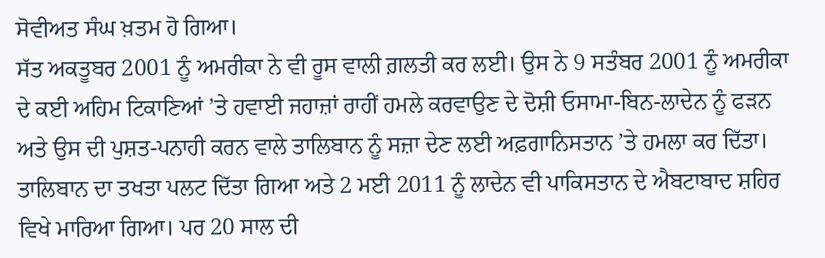ਸੋਵੀਅਤ ਸੰਘ ਖ਼ਤਮ ਹੋ ਗਿਆ।
ਸੱਤ ਅਕਤੂਬਰ 2001 ਨੂੰ ਅਮਰੀਕਾ ਨੇ ਵੀ ਰੂਸ ਵਾਲੀ ਗ਼ਲਤੀ ਕਰ ਲਈ। ਉਸ ਨੇ 9 ਸਤੰਬਰ 2001 ਨੂੰ ਅਮਰੀਕਾ ਦੇ ਕਈ ਅਹਿਮ ਟਿਕਾਣਿਆਂ ’ਤੇ ਹਵਾਈ ਜਹਾਜ਼ਾਂ ਰਾਹੀਂ ਹਮਲੇ ਕਰਵਾਉਣ ਦੇ ਦੋਸ਼ੀ ਓਸਾਮਾ-ਬਿਨ-ਲਾਦੇਨ ਨੂੰ ਫੜਨ ਅਤੇ ਉਸ ਦੀ ਪੁਸ਼ਤ-ਪਨਾਹੀ ਕਰਨ ਵਾਲੇ ਤਾਲਿਬਾਨ ਨੂੰ ਸਜ਼ਾ ਦੇਣ ਲਈ ਅਫ਼ਗਾਨਿਸਤਾਨ ’ਤੇ ਹਮਲਾ ਕਰ ਦਿੱਤਾ। ਤਾਲਿਬਾਨ ਦਾ ਤਖਤਾ ਪਲਟ ਦਿੱਤਾ ਗਿਆ ਅਤੇ 2 ਮਈ 2011 ਨੂੰ ਲਾਦੇਨ ਵੀ ਪਾਕਿਸਤਾਨ ਦੇ ਐਬਟਾਬਾਦ ਸ਼ਹਿਰ ਵਿਖੇ ਮਾਰਿਆ ਗਿਆ। ਪਰ 20 ਸਾਲ ਦੀ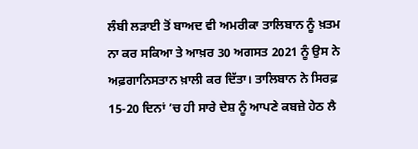ਲੰਬੀ ਲੜਾਈ ਤੋਂ ਬਾਅਦ ਵੀ ਅਮਰੀਕਾ ਤਾਲਿਬਾਨ ਨੂੰ ਖ਼ਤਮ ਨਾ ਕਰ ਸਕਿਆ ਤੇ ਆਖ਼ਰ 30 ਅਗਸਤ 2021 ਨੂੰ ਉਸ ਨੇ ਅਫ਼ਗਾਨਿਸਤਾਨ ਖ਼ਾਲੀ ਕਰ ਦਿੱਤਾ। ਤਾਲਿਬਾਨ ਨੇ ਸਿਰਫ਼ 15-20 ਦਿਨਾਂ ’ਚ ਹੀ ਸਾਰੇ ਦੇਸ਼ ਨੂੰ ਆਪਣੇ ਕਬਜ਼ੇ ਹੇਠ ਲੈ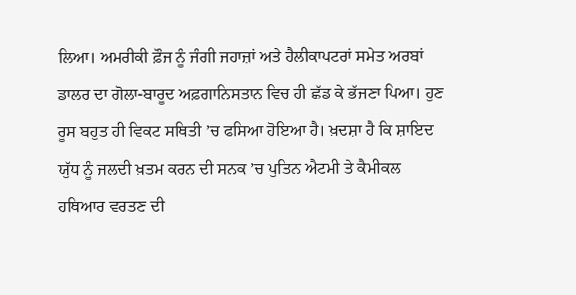ਲਿਆ। ਅਮਰੀਕੀ ਫ਼ੌਜ ਨੂੰ ਜੰਗੀ ਜਹਾਜ਼ਾਂ ਅਤੇ ਹੈਲੀਕਾਪਟਰਾਂ ਸਮੇਤ ਅਰਬਾਂ ਡਾਲਰ ਦਾ ਗੋਲਾ-ਬਾਰੂਦ ਅਫ਼ਗਾਨਿਸਤਾਨ ਵਿਚ ਹੀ ਛੱਡ ਕੇ ਭੱਜਣਾ ਪਿਆ। ਹੁਣ ਰੂਸ ਬਹੁਤ ਹੀ ਵਿਕਟ ਸਥਿਤੀ ’ਚ ਫਸਿਆ ਹੋਇਆ ਹੈ। ਖ਼ਦਸ਼ਾ ਹੈ ਕਿ ਸ਼ਾਇਦ ਯੁੱਧ ਨੂੰ ਜਲਦੀ ਖ਼ਤਮ ਕਰਨ ਦੀ ਸਨਕ ’ਚ ਪੁਤਿਨ ਐਟਮੀ ਤੇ ਕੈਮੀਕਲ ਹਥਿਆਰ ਵਰਤਣ ਦੀ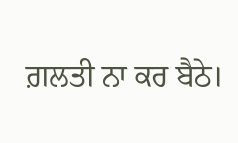ਗ਼ਲਤੀ ਨਾ ਕਰ ਬੈਠੇ।